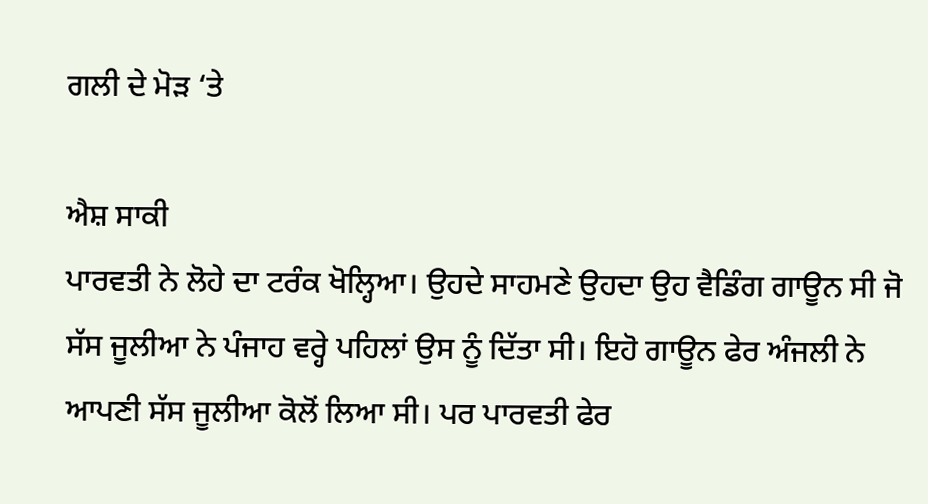ਗਲੀ ਦੇ ਮੋੜ ‘ਤੇ

ਐਸ਼ ਸਾਕੀ
ਪਾਰਵਤੀ ਨੇ ਲੋਹੇ ਦਾ ਟਰੰਕ ਖੋਲ੍ਹਿਆ। ਉਹਦੇ ਸਾਹਮਣੇ ਉਹਦਾ ਉਹ ਵੈਡਿੰਗ ਗਾਊਨ ਸੀ ਜੋ ਸੱਸ ਜੂਲੀਆ ਨੇ ਪੰਜਾਹ ਵਰ੍ਹੇ ਪਹਿਲਾਂ ਉਸ ਨੂੰ ਦਿੱਤਾ ਸੀ। ਇਹੋ ਗਾਊਨ ਫੇਰ ਅੰਜਲੀ ਨੇ ਆਪਣੀ ਸੱਸ ਜੂਲੀਆ ਕੋਲੋਂ ਲਿਆ ਸੀ। ਪਰ ਪਾਰਵਤੀ ਫੇਰ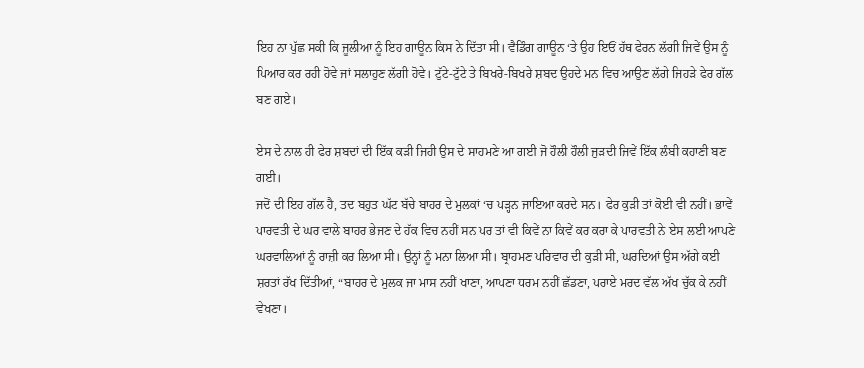ਇਹ ਨਾ ਪੁੱਛ ਸਕੀ ਕਿ ਜੂਲੀਆ ਨੂੰ ਇਹ ਗਾਊਨ ਕਿਸ ਨੇ ਦਿੱਤਾ ਸੀ। ਵੈਡਿੰਗ ਗਾਊਨ ‘ਤੇ ਉਹ ਇਓਂ ਹੱਥ ਫੇਰਨ ਲੱਗੀ ਜਿਵੇਂ ਉਸ ਨੂੰ ਪਿਆਰ ਕਰ ਰਹੀ ਹੋਵੇ ਜਾਂ ਸਲਾਹੁਣ ਲੱਗੀ ਹੋਵੇ। ਟੁੱਟੇ-ਟੁੱਟੇ ਤੇ ਬਿਖਰੇ-ਬਿਖਰੇ ਸ਼ਬਦ ਉਹਦੇ ਮਨ ਵਿਚ ਆਉਣ ਲੱਗੇ ਜਿਹੜੇ ਫੇਰ ਗੱਲ ਬਣ ਗਏ।

ਏਸ ਦੇ ਨਾਲ ਹੀ ਫੇਰ ਸ਼ਬਦਾਂ ਦੀ ਇੱਕ ਕੜੀ ਜਿਹੀ ਉਸ ਦੇ ਸਾਹਮਣੇ ਆ ਗਈ ਜੋ ਹੌਲੀ ਹੌਲੀ ਜੁੜਦੀ ਜਿਵੇਂ ਇੱਕ ਲੰਬੀ ਕਹਾਣੀ ਬਣ ਗਈ।
ਜਦੋਂ ਦੀ ਇਹ ਗੱਲ ਹੈ, ਤਦ ਬਹੁਤ ਘੱਟ ਬੱਚੇ ਬਾਹਰ ਦੇ ਮੁਲਕਾਂ ‘ਚ ਪੜ੍ਹਨ ਜਾਇਆ ਕਰਦੇ ਸਨ। ਫੇਰ ਕੁੜੀ ਤਾਂ ਕੋਈ ਵੀ ਨਹੀਂ। ਭਾਵੇਂ ਪਾਰਵਤੀ ਦੇ ਘਰ ਵਾਲੇ ਬਾਹਰ ਭੇਜਣ ਦੇ ਹੱਕ ਵਿਚ ਨਹੀਂ ਸਨ ਪਰ ਤਾਂ ਵੀ ਕਿਵੇਂ ਨਾ ਕਿਵੇਂ ਕਰ ਕਰਾ ਕੇ ਪਾਰਵਤੀ ਨੇ ਏਸ ਲਈ ਆਪਣੇ ਘਰਵਾਲਿਆਂ ਨੂੰ ਰਾਜ਼ੀ ਕਰ ਲਿਆ ਸੀ। ਉਨ੍ਹਾਂ ਨੂੰ ਮਨਾ ਲਿਆ ਸੀ। ਬ੍ਰਾਹਮਣ ਪਰਿਵਾਰ ਦੀ ਕੁੜੀ ਸੀ, ਘਰਦਿਆਂ ਉਸ ਅੱਗੇ ਕਈ ਸ਼ਰਤਾਂ ਰੱਖ ਦਿੱਤੀਆਂ, “ਬਾਹਰ ਦੇ ਮੁਲਕ ਜਾ ਮਾਸ ਨਹੀਂ ਖਾਣਾ, ਆਪਣਾ ਧਰਮ ਨਹੀਂ ਛੱਡਣਾ, ਪਰਾਏ ਮਰਦ ਵੱਲ ਅੱਖ ਚੁੱਕ ਕੇ ਨਹੀਂ ਵੇਖਣਾ।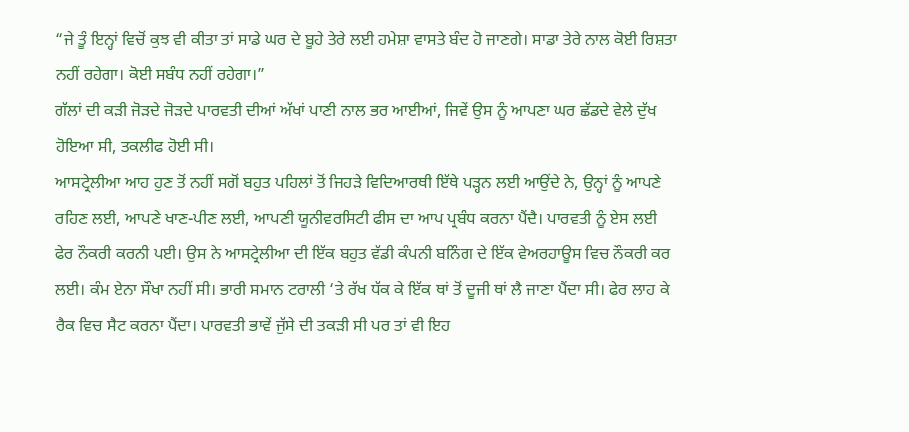“ਜੇ ਤੂੰ ਇਨ੍ਹਾਂ ਵਿਚੋਂ ਕੁਝ ਵੀ ਕੀਤਾ ਤਾਂ ਸਾਡੇ ਘਰ ਦੇ ਬੂਹੇ ਤੇਰੇ ਲਈ ਹਮੇਸ਼ਾ ਵਾਸਤੇ ਬੰਦ ਹੋ ਜਾਣਗੇ। ਸਾਡਾ ਤੇਰੇ ਨਾਲ ਕੋਈ ਰਿਸ਼ਤਾ ਨਹੀਂ ਰਹੇਗਾ। ਕੋਈ ਸਬੰਧ ਨਹੀਂ ਰਹੇਗਾ।”
ਗੱਲਾਂ ਦੀ ਕੜੀ ਜੋੜਦੇ ਜੋੜਦੇ ਪਾਰਵਤੀ ਦੀਆਂ ਅੱਖਾਂ ਪਾਣੀ ਨਾਲ ਭਰ ਆਈਆਂ, ਜਿਵੇਂ ਉਸ ਨੂੰ ਆਪਣਾ ਘਰ ਛੱਡਦੇ ਵੇਲੇ ਦੁੱਖ ਹੋਇਆ ਸੀ, ਤਕਲੀਫ ਹੋਈ ਸੀ।
ਆਸਟ੍ਰੇਲੀਆ ਆਹ ਹੁਣ ਤੋਂ ਨਹੀਂ ਸਗੋਂ ਬਹੁਤ ਪਹਿਲਾਂ ਤੋਂ ਜਿਹੜੇ ਵਿਦਿਆਰਥੀ ਇੱਥੇ ਪੜ੍ਹਨ ਲਈ ਆਉਂਦੇ ਨੇ, ਉਨ੍ਹਾਂ ਨੂੰ ਆਪਣੇ ਰਹਿਣ ਲਈ, ਆਪਣੇ ਖਾਣ-ਪੀਣ ਲਈ, ਆਪਣੀ ਯੂਨੀਵਰਸਿਟੀ ਫੀਸ ਦਾ ਆਪ ਪ੍ਰਬੰਧ ਕਰਨਾ ਪੈਂਦੈ। ਪਾਰਵਤੀ ਨੂੰ ਏਸ ਲਈ ਫੇਰ ਨੌਕਰੀ ਕਰਨੀ ਪਈ। ਉਸ ਨੇ ਆਸਟ੍ਰੇਲੀਆ ਦੀ ਇੱਕ ਬਹੁਤ ਵੱਡੀ ਕੰਪਨੀ ਬਨਿੰਗ ਦੇ ਇੱਕ ਵੇਅਰਹਾਊਸ ਵਿਚ ਨੌਕਰੀ ਕਰ ਲਈ। ਕੰਮ ਏਨਾ ਸੌਖਾ ਨਹੀਂ ਸੀ। ਭਾਰੀ ਸਮਾਨ ਟਰਾਲੀ ‘ਤੇ ਰੱਖ ਧੱਕ ਕੇ ਇੱਕ ਥਾਂ ਤੋਂ ਦੂਜੀ ਥਾਂ ਲੈ ਜਾਣਾ ਪੈਂਦਾ ਸੀ। ਫੇਰ ਲਾਹ ਕੇ ਰੈਕ ਵਿਚ ਸੈਟ ਕਰਨਾ ਪੈਂਦਾ। ਪਾਰਵਤੀ ਭਾਵੇਂ ਜੁੱਸੇ ਦੀ ਤਕੜੀ ਸੀ ਪਰ ਤਾਂ ਵੀ ਇਹ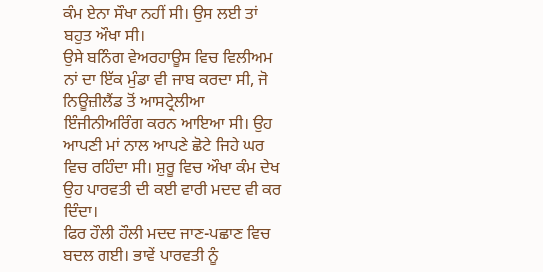ਕੰਮ ਏਨਾ ਸੌਖਾ ਨਹੀਂ ਸੀ। ਉਸ ਲਈ ਤਾਂ ਬਹੁਤ ਔਖਾ ਸੀ।
ਉਸੇ ਬਨਿੰਗ ਵੇਅਰਹਾਊਸ ਵਿਚ ਵਿਲੀਅਮ ਨਾਂ ਦਾ ਇੱਕ ਮੁੰਡਾ ਵੀ ਜਾਬ ਕਰਦਾ ਸੀ, ਜੋ ਨਿਊਜ਼ੀਲੈਂਡ ਤੋਂ ਆਸਟ੍ਰੇਲੀਆ ਇੰਜੀਨੀਅਰਿੰਗ ਕਰਨ ਆਇਆ ਸੀ। ਉਹ ਆਪਣੀ ਮਾਂ ਨਾਲ ਆਪਣੇ ਛੋਟੇ ਜਿਹੇ ਘਰ ਵਿਚ ਰਹਿੰਦਾ ਸੀ। ਸ਼ੁਰੂ ਵਿਚ ਔਖਾ ਕੰਮ ਦੇਖ ਉਹ ਪਾਰਵਤੀ ਦੀ ਕਈ ਵਾਰੀ ਮਦਦ ਵੀ ਕਰ ਦਿੰਦਾ।
ਫਿਰ ਹੌਲੀ ਹੌਲੀ ਮਦਦ ਜਾਣ-ਪਛਾਣ ਵਿਚ ਬਦਲ ਗਈ। ਭਾਵੇਂ ਪਾਰਵਤੀ ਨੂੰ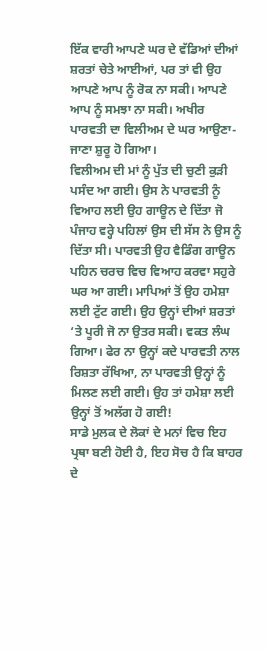ਇੱਕ ਵਾਰੀ ਆਪਣੇ ਘਰ ਦੇ ਵੱਡਿਆਂ ਦੀਆਂ ਸ਼ਰਤਾਂ ਚੇਤੇ ਆਈਆਂ, ਪਰ ਤਾਂ ਵੀ ਉਹ ਆਪਣੇ ਆਪ ਨੂੰ ਰੋਕ ਨਾ ਸਕੀ। ਆਪਣੇ ਆਪ ਨੂੰ ਸਮਝਾ ਨਾ ਸਕੀ। ਅਖੀਰ ਪਾਰਵਤੀ ਦਾ ਵਿਲੀਅਮ ਦੇ ਘਰ ਆਉਣਾ-ਜਾਣਾ ਸ਼ੁਰੂ ਹੋ ਗਿਆ।
ਵਿਲੀਅਮ ਦੀ ਮਾਂ ਨੂੰ ਪੁੱਤ ਦੀ ਚੁਣੀ ਕੁੜੀ ਪਸੰਦ ਆ ਗਈ। ਉਸ ਨੇ ਪਾਰਵਤੀ ਨੂੰ ਵਿਆਹ ਲਈ ਉਹ ਗਾਊਨ ਦੇ ਦਿੱਤਾ ਜੋ ਪੰਜਾਹ ਵਰ੍ਹੇ ਪਹਿਲਾਂ ਉਸ ਦੀ ਸੱਸ ਨੇ ਉਸ ਨੂੰ ਦਿੱਤਾ ਸੀ। ਪਾਰਵਤੀ ਉਹ ਵੈਡਿੰਗ ਗਾਊਨ ਪਹਿਨ ਚਰਚ ਵਿਚ ਵਿਆਹ ਕਰਵਾ ਸਹੁਰੇ ਘਰ ਆ ਗਈ। ਮਾਪਿਆਂ ਤੋਂ ਉਹ ਹਮੇਸ਼ਾ ਲਈ ਟੁੱਟ ਗਈ। ਉਹ ਉਨ੍ਹਾਂ ਦੀਆਂ ਸ਼ਰਤਾਂ ‘ਤੇ ਪੂਰੀ ਜੋ ਨਾ ਉਤਰ ਸਕੀ। ਵਕਤ ਲੰਘ ਗਿਆ। ਫੇਰ ਨਾ ਉਨ੍ਹਾਂ ਕਦੇ ਪਾਰਵਤੀ ਨਾਲ ਰਿਸ਼ਤਾ ਰੱਖਿਆ, ਨਾ ਪਾਰਵਤੀ ਉਨ੍ਹਾਂ ਨੂੰ ਮਿਲਣ ਲਈ ਗਈ। ਉਹ ਤਾਂ ਹਮੇਸ਼ਾ ਲਈ ਉਨ੍ਹਾਂ ਤੋਂ ਅਲੱਗ ਹੋ ਗਈ!
ਸਾਡੇ ਮੁਲਕ ਦੇ ਲੋਕਾਂ ਦੇ ਮਨਾਂ ਵਿਚ ਇਹ ਪ੍ਰਥਾ ਬਣੀ ਹੋਈ ਹੈ, ਇਹ ਸੋਚ ਹੈ ਕਿ ਬਾਹਰ ਦੇ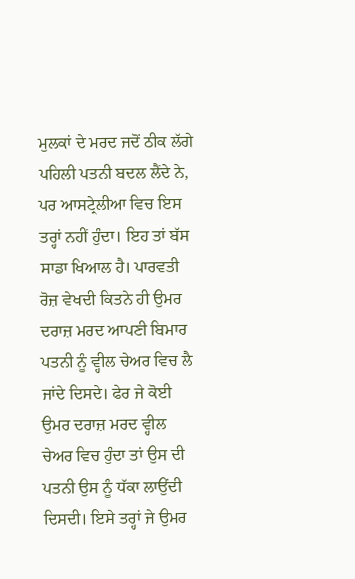ਮੁਲਕਾਂ ਦੇ ਮਰਦ ਜਦੋਂ ਠੀਕ ਲੱਗੇ ਪਹਿਲੀ ਪਤਨੀ ਬਦਲ ਲੈਂਦੇ ਨੇ, ਪਰ ਆਸਟ੍ਰੇਲੀਆ ਵਿਚ ਇਸ ਤਰ੍ਹਾਂ ਨਹੀਂ ਹੁੰਦਾ। ਇਹ ਤਾਂ ਬੱਸ ਸਾਡਾ ਖਿਆਲ ਹੈ। ਪਾਰਵਤੀ ਰੋਜ਼ ਵੇਖਦੀ ਕਿਤਨੇ ਹੀ ਉਮਰ ਦਰਾਜ਼ ਮਰਦ ਆਪਣੀ ਬਿਮਾਰ ਪਤਨੀ ਨੂੰ ਵ੍ਹੀਲ ਚੇਅਰ ਵਿਚ ਲੈ ਜਾਂਦੇ ਦਿਸਦੇ। ਫੇਰ ਜੇ ਕੋਈ ਉਮਰ ਦਰਾਜ਼ ਮਰਦ ਵ੍ਹੀਲ ਚੇਅਰ ਵਿਚ ਹੁੰਦਾ ਤਾਂ ਉਸ ਦੀ ਪਤਨੀ ਉਸ ਨੂੰ ਧੱਕਾ ਲਾਉਂਦੀ ਦਿਸਦੀ। ਇਸੇ ਤਰ੍ਹਾਂ ਜੇ ਉਮਰ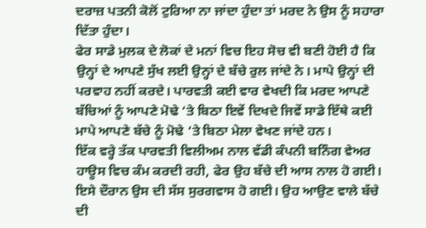ਦਰਾਜ਼ ਪਤਨੀ ਕੋਲੋਂ ਟੁਰਿਆ ਨਾ ਜਾਂਦਾ ਹੁੰਦਾ ਤਾਂ ਮਰਦ ਨੇ ਉਸ ਨੂੰ ਸਹਾਰਾ ਦਿੱਤਾ ਹੁੰਦਾ।
ਫੇਰ ਸਾਡੇ ਮੁਲਕ ਦੇ ਲੋਕਾਂ ਦੇ ਮਨਾਂ ਵਿਚ ਇਹ ਸੋਚ ਵੀ ਬਣੀ ਹੋਈ ਹੈ ਕਿ ਉਨ੍ਹਾਂ ਦੇ ਆਪਣੇ ਸੁੱਖ ਲਈ ਉਨ੍ਹਾਂ ਦੇ ਬੱਚੇ ਰੁਲ ਜਾਂਦੇ ਨੇ। ਮਾਪੇ ਉਨ੍ਹਾਂ ਦੀ ਪਰਵਾਹ ਨਹੀਂ ਕਰਦੇ। ਪਾਰਵਤੀ ਕਈ ਵਾਰ ਵੇਖਦੀ ਕਿ ਮਰਦ ਆਪਣੇ ਬੱਚਿਆਂ ਨੂੰ ਆਪਣੇ ਮੋਢੇ ‘ਤੇ ਬਿਠਾ ਇਵੇਂ ਦਿਖਦੇ ਜਿਵੇਂ ਸਾਡੇ ਇੱਥੇ ਕਈ ਮਾਪੇ ਆਪਣੇ ਬੱਚੇ ਨੂੰ ਮੋਢੇ ‘ਤੇ ਬਿਠਾ ਮੇਲਾ ਵੇਖਣ ਜਾਂਦੇ ਹਨ।
ਇੱਕ ਵਰ੍ਹੇ ਤੱਕ ਪਾਰਵਤੀ ਵਿਲੀਅਮ ਨਾਲ ਵੱਡੀ ਕੰਪਨੀ ਬਨਿੰਗ ਵੇਅਰ ਹਾਊਸ ਵਿਚ ਕੰਮ ਕਰਦੀ ਰਹੀ, ਫੇਰ ਉਹ ਬੱਚੇ ਦੀ ਆਸ ਨਾਲ ਹੋ ਗਈ। ਇਸੇ ਦੌਰਾਨ ਉਸ ਦੀ ਸੱਸ ਸੁਰਗਵਾਸ ਹੋ ਗਈ। ਉਹ ਆਉਣ ਵਾਲੇ ਬੱਚੇ ਦੀ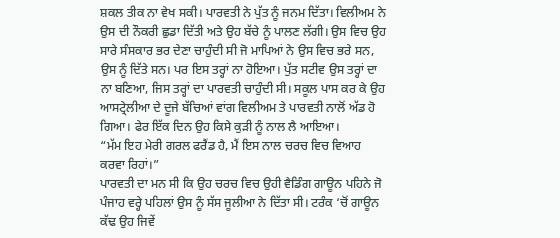ਸ਼ਕਲ ਤੀਕ ਨਾ ਵੇਖ ਸਕੀ। ਪਾਰਵਤੀ ਨੇ ਪੁੱਤ ਨੂੰ ਜਨਮ ਦਿੱਤਾ। ਵਿਲੀਅਮ ਨੇ ਉਸ ਦੀ ਨੌਕਰੀ ਛੁਡਾ ਦਿੱਤੀ ਅਤੇ ਉਹ ਬੱਚੇ ਨੂੰ ਪਾਲਣ ਲੱਗੀ। ਉਸ ਵਿਚ ਉਹ ਸਾਰੇ ਸੰਸਕਾਰ ਭਰ ਦੇਣਾ ਚਾਹੁੰਦੀ ਸੀ ਜੋ ਮਾਪਿਆਂ ਨੇ ਉਸ ਵਿਚ ਭਰੇ ਸਨ, ਉਸ ਨੂੰ ਦਿੱਤੇ ਸਨ। ਪਰ ਇਸ ਤਰ੍ਹਾਂ ਨਾ ਹੋਇਆ। ਪੁੱਤ ਸਟੀਵ ਉਸ ਤਰ੍ਹਾਂ ਦਾ ਨਾ ਬਣਿਆ, ਜਿਸ ਤਰ੍ਹਾਂ ਦਾ ਪਾਰਵਤੀ ਚਾਹੁੰਦੀ ਸੀ। ਸਕੂਲ ਪਾਸ ਕਰ ਕੇ ਉਹ ਆਸਟ੍ਰੇਲੀਆ ਦੇ ਦੂਜੇ ਬੱਚਿਆਂ ਵਾਂਗ ਵਿਲੀਅਮ ਤੇ ਪਾਰਵਤੀ ਨਾਲੋਂ ਅੱਡ ਹੋ ਗਿਆ। ਫੇਰ ਇੱਕ ਦਿਨ ਉਹ ਕਿਸੇ ਕੁੜੀ ਨੂੰ ਨਾਲ ਲੈ ਆਇਆ।
“ਮੱਮ ਇਹ ਮੇਰੀ ਗਰਲ ਫਰੈਂਡ ਹੈ, ਮੈਂ ਇਸ ਨਾਲ ਚਰਚ ਵਿਚ ਵਿਆਹ ਕਰਵਾ ਰਿਹਾਂ।”
ਪਾਰਵਤੀ ਦਾ ਮਨ ਸੀ ਕਿ ਉਹ ਚਰਚ ਵਿਚ ਉਹੀ ਵੈਡਿੰਗ ਗਾਊਨ ਪਹਿਨੇ ਜੋ ਪੰਜਾਹ ਵਰ੍ਹੇ ਪਹਿਲਾਂ ਉਸ ਨੂੰ ਸੱਸ ਜੂਲੀਆ ਨੇ ਦਿੱਤਾ ਸੀ। ਟਰੰਕ ‘ਚੋਂ ਗਾਊਨ ਕੱਢ ਉਹ ਜਿਵੇਂ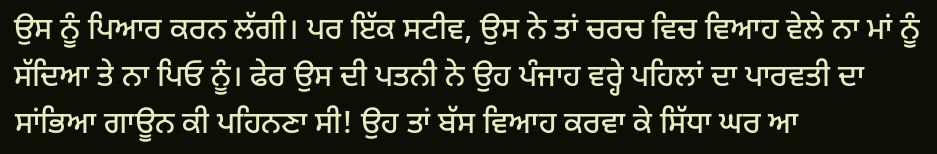ਉਸ ਨੂੰ ਪਿਆਰ ਕਰਨ ਲੱਗੀ। ਪਰ ਇੱਕ ਸਟੀਵ, ਉਸ ਨੇ ਤਾਂ ਚਰਚ ਵਿਚ ਵਿਆਹ ਵੇਲੇ ਨਾ ਮਾਂ ਨੂੰ ਸੱਦਿਆ ਤੇ ਨਾ ਪਿਓ ਨੂੰ। ਫੇਰ ਉਸ ਦੀ ਪਤਨੀ ਨੇ ਉਹ ਪੰਜਾਹ ਵਰ੍ਹੇ ਪਹਿਲਾਂ ਦਾ ਪਾਰਵਤੀ ਦਾ ਸਾਂਭਿਆ ਗਾਊਨ ਕੀ ਪਹਿਨਣਾ ਸੀ! ਉਹ ਤਾਂ ਬੱਸ ਵਿਆਹ ਕਰਵਾ ਕੇ ਸਿੱਧਾ ਘਰ ਆ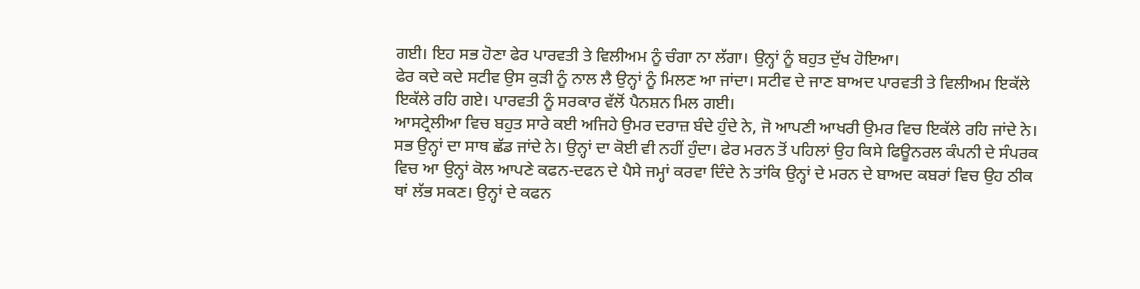ਗਈ। ਇਹ ਸਭ ਹੋਣਾ ਫੇਰ ਪਾਰਵਤੀ ਤੇ ਵਿਲੀਅਮ ਨੂੰ ਚੰਗਾ ਨਾ ਲੱਗਾ। ਉਨ੍ਹਾਂ ਨੂੰ ਬਹੁਤ ਦੁੱਖ ਹੋਇਆ।
ਫੇਰ ਕਦੇ ਕਦੇ ਸਟੀਵ ਉਸ ਕੁੜੀ ਨੂੰ ਨਾਲ ਲੈ ਉਨ੍ਹਾਂ ਨੂੰ ਮਿਲਣ ਆ ਜਾਂਦਾ। ਸਟੀਵ ਦੇ ਜਾਣ ਬਾਅਦ ਪਾਰਵਤੀ ਤੇ ਵਿਲੀਅਮ ਇਕੱਲੇ ਇਕੱਲੇ ਰਹਿ ਗਏ। ਪਾਰਵਤੀ ਨੂੰ ਸਰਕਾਰ ਵੱਲੋਂ ਪੈਨਸ਼ਨ ਮਿਲ ਗਈ।
ਆਸਟ੍ਰੇਲੀਆ ਵਿਚ ਬਹੁਤ ਸਾਰੇ ਕਈ ਅਜਿਹੇ ਉਮਰ ਦਰਾਜ਼ ਬੰਦੇ ਹੁੰਦੇ ਨੇ, ਜੋ ਆਪਣੀ ਆਖਰੀ ਉਮਰ ਵਿਚ ਇਕੱਲੇ ਰਹਿ ਜਾਂਦੇ ਨੇ। ਸਭ ਉਨ੍ਹਾਂ ਦਾ ਸਾਥ ਛੱਡ ਜਾਂਦੇ ਨੇ। ਉਨ੍ਹਾਂ ਦਾ ਕੋਈ ਵੀ ਨਹੀਂ ਹੁੰਦਾ। ਫੇਰ ਮਰਨ ਤੋਂ ਪਹਿਲਾਂ ਉਹ ਕਿਸੇ ਫਿਊਨਰਲ ਕੰਪਨੀ ਦੇ ਸੰਪਰਕ ਵਿਚ ਆ ਉਨ੍ਹਾਂ ਕੋਲ ਆਪਣੇ ਕਫਨ-ਦਫਨ ਦੇ ਪੈਸੇ ਜਮ੍ਹਾਂ ਕਰਵਾ ਦਿੰਦੇ ਨੇ ਤਾਂਕਿ ਉਨ੍ਹਾਂ ਦੇ ਮਰਨ ਦੇ ਬਾਅਦ ਕਬਰਾਂ ਵਿਚ ਉਹ ਠੀਕ ਥਾਂ ਲੱਭ ਸਕਣ। ਉਨ੍ਹਾਂ ਦੇ ਕਫਨ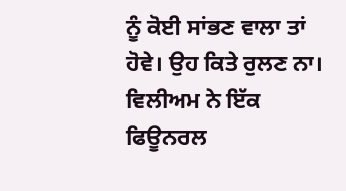ਨੂੰ ਕੋਈ ਸਾਂਭਣ ਵਾਲਾ ਤਾਂ ਹੋਵੇ। ਉਹ ਕਿਤੇ ਰੁਲਣ ਨਾ।
ਵਿਲੀਅਮ ਨੇ ਇੱਕ ਫਿਊਨਰਲ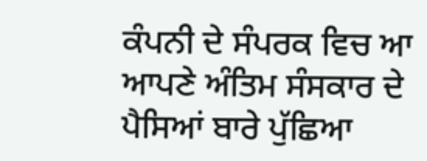ਕੰਪਨੀ ਦੇ ਸੰਪਰਕ ਵਿਚ ਆ ਆਪਣੇ ਅੰਤਿਮ ਸੰਸਕਾਰ ਦੇ ਪੈਸਿਆਂ ਬਾਰੇ ਪੁੱਛਿਆ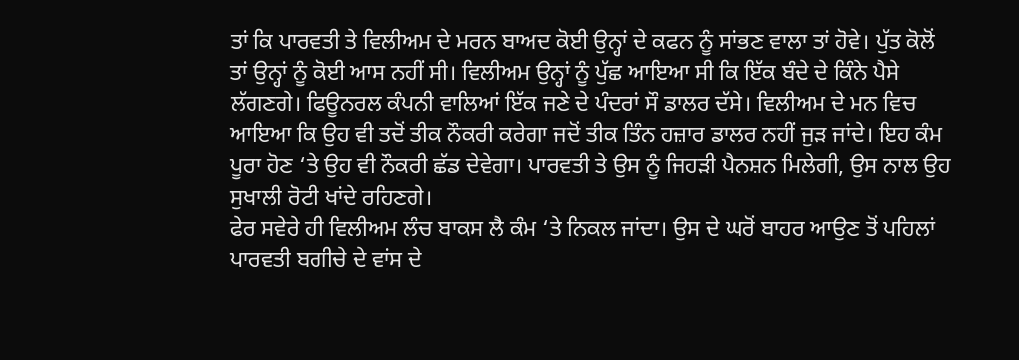ਤਾਂ ਕਿ ਪਾਰਵਤੀ ਤੇ ਵਿਲੀਅਮ ਦੇ ਮਰਨ ਬਾਅਦ ਕੋਈ ਉਨ੍ਹਾਂ ਦੇ ਕਫਨ ਨੂੰ ਸਾਂਭਣ ਵਾਲਾ ਤਾਂ ਹੋਵੇ। ਪੁੱਤ ਕੋਲੋਂ ਤਾਂ ਉਨ੍ਹਾਂ ਨੂੰ ਕੋਈ ਆਸ ਨਹੀਂ ਸੀ। ਵਿਲੀਅਮ ਉਨ੍ਹਾਂ ਨੂੰ ਪੁੱਛ ਆਇਆ ਸੀ ਕਿ ਇੱਕ ਬੰਦੇ ਦੇ ਕਿੰਨੇ ਪੈਸੇ ਲੱਗਣਗੇ। ਫਿਊਨਰਲ ਕੰਪਨੀ ਵਾਲਿਆਂ ਇੱਕ ਜਣੇ ਦੇ ਪੰਦਰਾਂ ਸੌ ਡਾਲਰ ਦੱਸੇ। ਵਿਲੀਅਮ ਦੇ ਮਨ ਵਿਚ ਆਇਆ ਕਿ ਉਹ ਵੀ ਤਦੋਂ ਤੀਕ ਨੌਕਰੀ ਕਰੇਗਾ ਜਦੋਂ ਤੀਕ ਤਿੰਨ ਹਜ਼ਾਰ ਡਾਲਰ ਨਹੀਂ ਜੁੜ ਜਾਂਦੇ। ਇਹ ਕੰਮ ਪੂਰਾ ਹੋਣ ‘ਤੇ ਉਹ ਵੀ ਨੌਕਰੀ ਛੱਡ ਦੇਵੇਗਾ। ਪਾਰਵਤੀ ਤੇ ਉਸ ਨੂੰ ਜਿਹੜੀ ਪੈਨਸ਼ਨ ਮਿਲੇਗੀ, ਉਸ ਨਾਲ ਉਹ ਸੁਖਾਲੀ ਰੋਟੀ ਖਾਂਦੇ ਰਹਿਣਗੇ।
ਫੇਰ ਸਵੇਰੇ ਹੀ ਵਿਲੀਅਮ ਲੰਚ ਬਾਕਸ ਲੈ ਕੰਮ ‘ਤੇ ਨਿਕਲ ਜਾਂਦਾ। ਉਸ ਦੇ ਘਰੋਂ ਬਾਹਰ ਆਉਣ ਤੋਂ ਪਹਿਲਾਂ ਪਾਰਵਤੀ ਬਗੀਚੇ ਦੇ ਵਾਂਸ ਦੇ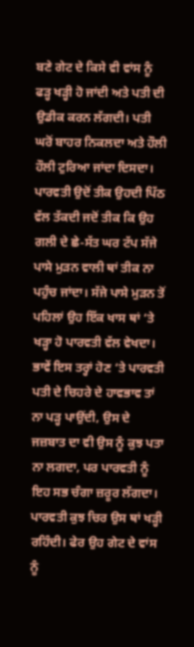ਬਣੇ ਗੇਟ ਦੇ ਕਿਸੇ ਵੀ ਵਾਂਸ ਨੂੰ ਫੜ੍ਹ ਖੜ੍ਹੀ ਹੋ ਜਾਂਦੀ ਅਤੇ ਪਤੀ ਦੀ ਉਡੀਕ ਕਰਨ ਲੱਗਦੀ। ਪਤੀ ਘਰੋਂ ਬਾਹਰ ਨਿਕਲਦਾ ਅਤੇ ਹੌਲੀ ਹੌਲੀ ਟੁਰਿਆ ਜਾਂਦਾ ਦਿਸਦਾ। ਪਾਰਵਤੀ ਉਦੋਂ ਤੀਕ ਉਹਦੀ ਪਿੱਠ ਵੱਲ ਤੱਕਦੀ ਜਦੋਂ ਤੀਕ ਕਿ ਉਹ ਗਲੀ ਦੇ ਛੇ-ਸੱਤ ਘਰ ਟੱਪ ਸੱਜੇ ਪਾਸੇ ਮੁੜਨ ਵਾਲੀ ਥਾਂ ਤੀਕ ਨਾ ਪਹੁੰਚ ਜਾਂਦਾ। ਸੱਜੇ ਪਾਸੇ ਮੁੜਨ ਤੋਂ ਪਹਿਲਾਂ ਉਹ ਇੱਕ ਖਾਸ ਥਾਂ ‘ਤੇ ਖੜ੍ਹਾ ਹੋ ਪਾਰਵਤੀ ਵੱਲ ਵੇਖਦਾ। ਭਾਵੇਂ ਇਸ ਤਰ੍ਹਾਂ ਹੋਣ ‘ਤੇ ਪਾਰਵਤੀ ਪਤੀ ਦੇ ਚਿਹਰੇ ਦੇ ਹਾਵਭਾਵ ਤਾਂ ਨਾ ਪੜ੍ਹ ਪਾਉਂਦੀ, ਉਸ ਦੇ ਜਜ਼ਬਾਤ ਦਾ ਵੀ ਉਸ ਨੂੰ ਕੁਝ ਪਤਾ ਨਾ ਲਗਦਾ, ਪਰ ਪਾਰਵਤੀ ਨੂੰ ਇਹ ਸਭ ਚੰਗਾ ਜ਼ਰੂਰ ਲੱਗਦਾ। ਪਾਰਵਤੀ ਕੁਝ ਚਿਰ ਉਸ ਥਾਂ ਖੜ੍ਹੀ ਰਹਿੰਦੀ। ਫੇਰ ਉਹ ਗੇਟ ਦੇ ਵਾਂਸ ਨੂੰ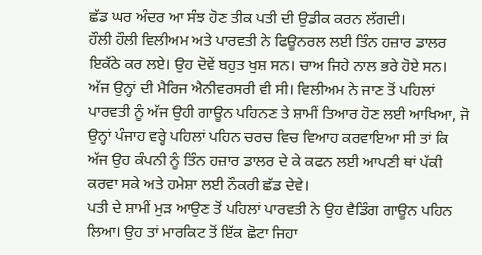ਛੱਡ ਘਰ ਅੰਦਰ ਆ ਸੰਝ ਹੋਣ ਤੀਕ ਪਤੀ ਦੀ ਉਡੀਕ ਕਰਨ ਲੱਗਦੀ।
ਹੌਲੀ ਹੌਲੀ ਵਿਲੀਅਮ ਅਤੇ ਪਾਰਵਤੀ ਨੇ ਫਿਊਨਰਲ ਲਈ ਤਿੰਨ ਹਜ਼ਾਰ ਡਾਲਰ ਇਕੱਠੇ ਕਰ ਲਏ। ਉਹ ਦੋਵੇਂ ਬਹੁਤ ਖੁਸ਼ ਸਨ। ਚਾਅ ਜਿਹੇ ਨਾਲ ਭਰੇ ਹੋਏ ਸਨ। ਅੱਜ ਉਨ੍ਹਾਂ ਦੀ ਮੈਰਿਜ ਐਨੀਵਰਸਰੀ ਵੀ ਸੀ। ਵਿਲੀਅਮ ਨੇ ਜਾਣ ਤੋਂ ਪਹਿਲਾਂ ਪਾਰਵਤੀ ਨੂੰ ਅੱਜ ਉਹੀ ਗਾਊਨ ਪਹਿਨਣ ਤੇ ਸ਼ਾਮੀਂ ਤਿਆਰ ਹੋਣ ਲਈ ਆਖਿਆ, ਜੋ ਉਨ੍ਹਾਂ ਪੰਜਾਹ ਵਰ੍ਹੇ ਪਹਿਲਾਂ ਪਹਿਨ ਚਰਚ ਵਿਚ ਵਿਆਹ ਕਰਵਾਇਆ ਸੀ ਤਾਂ ਕਿ ਅੱਜ ਉਹ ਕੰਪਨੀ ਨੂੰ ਤਿੰਨ ਹਜ਼ਾਰ ਡਾਲਰ ਦੇ ਕੇ ਕਫਨ ਲਈ ਆਪਣੀ ਥਾਂ ਪੱਕੀ ਕਰਵਾ ਸਕੇ ਅਤੇ ਹਮੇਸ਼ਾ ਲਈ ਨੌਕਰੀ ਛੱਡ ਦੇਵੇ।
ਪਤੀ ਦੇ ਸ਼ਾਮੀਂ ਮੁੜ ਆਉਣ ਤੋਂ ਪਹਿਲਾਂ ਪਾਰਵਤੀ ਨੇ ਉਹ ਵੈਡਿੰਗ ਗਾਊਨ ਪਹਿਨ ਲਿਆ। ਉਹ ਤਾਂ ਮਾਰਕਿਟ ਤੋਂ ਇੱਕ ਛੋਟਾ ਜਿਹਾ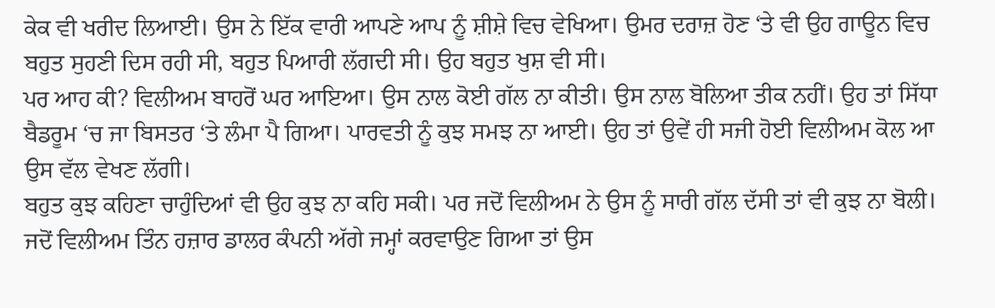ਕੇਕ ਵੀ ਖਰੀਦ ਲਿਆਈ। ਉਸ ਨੇ ਇੱਕ ਵਾਰੀ ਆਪਣੇ ਆਪ ਨੂੰ ਸ਼ੀਸ਼ੇ ਵਿਚ ਵੇਖਿਆ। ਉਮਰ ਦਰਾਜ਼ ਹੋਣ ‘ਤੇ ਵੀ ਉਹ ਗਾਊਨ ਵਿਚ ਬਹੁਤ ਸੁਹਣੀ ਦਿਸ ਰਹੀ ਸੀ, ਬਹੁਤ ਪਿਆਰੀ ਲੱਗਦੀ ਸੀ। ਉਹ ਬਹੁਤ ਖੁਸ਼ ਵੀ ਸੀ।
ਪਰ ਆਹ ਕੀ? ਵਿਲੀਅਮ ਬਾਹਰੋਂ ਘਰ ਆਇਆ। ਉਸ ਨਾਲ ਕੋਈ ਗੱਲ ਨਾ ਕੀਤੀ। ਉਸ ਨਾਲ ਬੋਲਿਆ ਤੀਕ ਨਹੀਂ। ਉਹ ਤਾਂ ਸਿੱਧਾ ਬੈਡਰੂਮ ‘ਚ ਜਾ ਬਿਸਤਰ ‘ਤੇ ਲੰਮਾ ਪੈ ਗਿਆ। ਪਾਰਵਤੀ ਨੂੰ ਕੁਝ ਸਮਝ ਨਾ ਆਈ। ਉਹ ਤਾਂ ਉਵੇਂ ਹੀ ਸਜੀ ਹੋਈ ਵਿਲੀਅਮ ਕੋਲ ਆ ਉਸ ਵੱਲ ਵੇਖਣ ਲੱਗੀ।
ਬਹੁਤ ਕੁਝ ਕਹਿਣਾ ਚਾਹੁੰਦਿਆਂ ਵੀ ਉਹ ਕੁਝ ਨਾ ਕਹਿ ਸਕੀ। ਪਰ ਜਦੋਂ ਵਿਲੀਅਮ ਨੇ ਉਸ ਨੂੰ ਸਾਰੀ ਗੱਲ ਦੱਸੀ ਤਾਂ ਵੀ ਕੁਝ ਨਾ ਬੋਲੀ। ਜਦੋਂ ਵਿਲੀਅਮ ਤਿੰਨ ਹਜ਼ਾਰ ਡਾਲਰ ਕੰਪਨੀ ਅੱਗੇ ਜਮ੍ਹਾਂ ਕਰਵਾਉਣ ਗਿਆ ਤਾਂ ਉਸ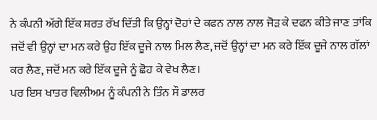ਨੇ ਕੰਪਨੀ ਅੱਗੇ ਇੱਕ ਸ਼ਰਤ ਰੱਖ ਦਿੱਤੀ ਕਿ ਉਨ੍ਹਾਂ ਦੋਹਾਂ ਦੇ ਕਫਨ ਨਾਲ ਨਾਲ ਜੋੜ ਕੇ ਦਫਨ ਕੀਤੇ ਜਾਣ ਤਾਂਕਿ ਜਦੋਂ ਵੀ ਉਨ੍ਹਾਂ ਦਾ ਮਨ ਕਰੇ ਉਹ ਇੱਕ ਦੂਜੇ ਨਾਲ ਮਿਲ ਲੈਣ, ਜਦੋਂ ਉਨ੍ਹਾਂ ਦਾ ਮਨ ਕਰੇ ਇੱਕ ਦੂਜੇ ਨਾਲ ਗੱਲਾਂ ਕਰ ਲੈਣ, ਜਦੋਂ ਮਨ ਕਰੇ ਇੱਕ ਦੂਜੇ ਨੂੰ ਛੋਹ ਕੇ ਵੇਖ ਲੈਣ।
ਪਰ ਇਸ ਖਾਤਰ ਵਿਲੀਅਮ ਨੂੰ ਕੰਪਨੀ ਨੇ ਤਿੰਨ ਸੌ ਡਾਲਰ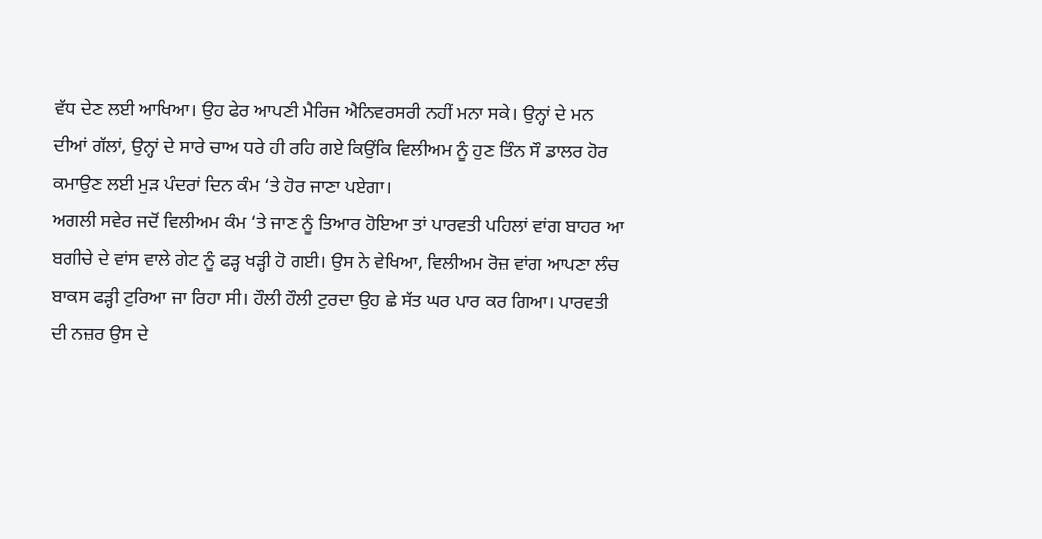ਵੱਧ ਦੇਣ ਲਈ ਆਖਿਆ। ਉਹ ਫੇਰ ਆਪਣੀ ਮੈਰਿਜ ਐਨਿਵਰਸਰੀ ਨਹੀਂ ਮਨਾ ਸਕੇ। ਉਨ੍ਹਾਂ ਦੇ ਮਨ ਦੀਆਂ ਗੱਲਾਂ, ਉਨ੍ਹਾਂ ਦੇ ਸਾਰੇ ਚਾਅ ਧਰੇ ਹੀ ਰਹਿ ਗਏ ਕਿਉਂਕਿ ਵਿਲੀਅਮ ਨੂੰ ਹੁਣ ਤਿੰਨ ਸੌ ਡਾਲਰ ਹੋਰ ਕਮਾਉਣ ਲਈ ਮੁੜ ਪੰਦਰਾਂ ਦਿਨ ਕੰਮ ‘ਤੇ ਹੋਰ ਜਾਣਾ ਪਏਗਾ।
ਅਗਲੀ ਸਵੇਰ ਜਦੋਂ ਵਿਲੀਅਮ ਕੰਮ ‘ਤੇ ਜਾਣ ਨੂੰ ਤਿਆਰ ਹੋਇਆ ਤਾਂ ਪਾਰਵਤੀ ਪਹਿਲਾਂ ਵਾਂਗ ਬਾਹਰ ਆ ਬਗੀਚੇ ਦੇ ਵਾਂਸ ਵਾਲੇ ਗੇਟ ਨੂੰ ਫੜ੍ਹ ਖੜ੍ਹੀ ਹੋ ਗਈ। ਉਸ ਨੇ ਵੇਖਿਆ, ਵਿਲੀਅਮ ਰੋਜ਼ ਵਾਂਗ ਆਪਣਾ ਲੰਚ ਬਾਕਸ ਫੜ੍ਹੀ ਟੁਰਿਆ ਜਾ ਰਿਹਾ ਸੀ। ਹੌਲੀ ਹੌਲੀ ਟੁਰਦਾ ਉਹ ਛੇ ਸੱਤ ਘਰ ਪਾਰ ਕਰ ਗਿਆ। ਪਾਰਵਤੀ ਦੀ ਨਜ਼ਰ ਉਸ ਦੇ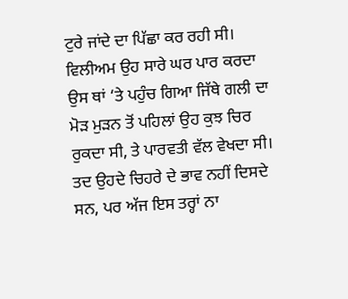ਟੁਰੇ ਜਾਂਦੇ ਦਾ ਪਿੱਛਾ ਕਰ ਰਹੀ ਸੀ। ਵਿਲੀਅਮ ਉਹ ਸਾਰੇ ਘਰ ਪਾਰ ਕਰਦਾ ਉਸ ਥਾਂ ‘ਤੇ ਪਹੁੰਚ ਗਿਆ ਜਿੱਥੇ ਗਲੀ ਦਾ ਮੋੜ ਮੁੜਨ ਤੋਂ ਪਹਿਲਾਂ ਉਹ ਕੁਝ ਚਿਰ ਰੁਕਦਾ ਸੀ, ਤੇ ਪਾਰਵਤੀ ਵੱਲ ਵੇਖਦਾ ਸੀ। ਤਦ ਉਹਦੇ ਚਿਹਰੇ ਦੇ ਭਾਵ ਨਹੀਂ ਦਿਸਦੇ ਸਨ, ਪਰ ਅੱਜ ਇਸ ਤਰ੍ਹਾਂ ਨਾ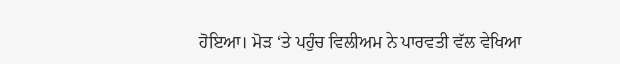ਹੋਇਆ। ਮੋੜ ‘ਤੇ ਪਹੁੰਚ ਵਿਲੀਅਮ ਨੇ ਪਾਰਵਤੀ ਵੱਲ ਵੇਖਿਆ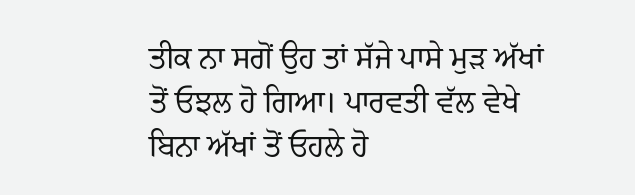ਤੀਕ ਨਾ ਸਗੋਂ ਉਹ ਤਾਂ ਸੱਜੇ ਪਾਸੇ ਮੁੜ ਅੱਖਾਂ ਤੋਂ ਓਝਲ ਹੋ ਗਿਆ। ਪਾਰਵਤੀ ਵੱਲ ਵੇਖੇ ਬਿਨਾ ਅੱਖਾਂ ਤੋਂ ਓਹਲੇ ਹੋ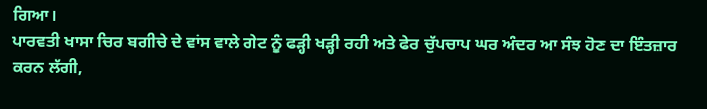ਗਿਆ।
ਪਾਰਵਤੀ ਖਾਸਾ ਚਿਰ ਬਗੀਚੇ ਦੇ ਵਾਂਸ ਵਾਲੇ ਗੇਟ ਨੂੰ ਫੜ੍ਹੀ ਖੜ੍ਹੀ ਰਹੀ ਅਤੇ ਫੇਰ ਚੁੱਪਚਾਪ ਘਰ ਅੰਦਰ ਆ ਸੰਝ ਹੋਣ ਦਾ ਇੰਤਜ਼ਾਰ ਕਰਨ ਲੱਗੀ,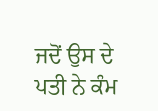ਜਦੋਂ ਉਸ ਦੇ ਪਤੀ ਨੇ ਕੰਮ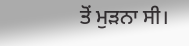ਤੋਂ ਮੁੜਨਾ ਸੀ।